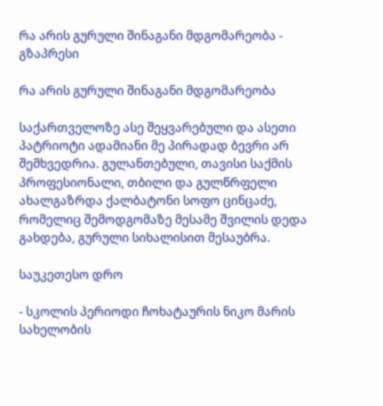რა არის გურული შინაგანი მდგომარეობა - გზაპრესი

რა არის გურული შინაგანი მდგომარეობა

საქართველოზე ასე შეყვარებული და ასეთი პატრიოტი ადამიანი მე პირადად ბევრი არ შემხვედრია. გულანთებული, თავისი საქმის პროფესიონალი, თბილი და გულწრფელი ახალგაზრდა ქალბატონი სოფო ცინცაძე, რომელიც შემოდგომაზე მესამე შვილის დედა გახდება, გურული სიხალისით მესაუბრა.

საუკეთესო დრო

- სკოლის პერიოდი ჩოხატაურის ნიკო მარის სახელობის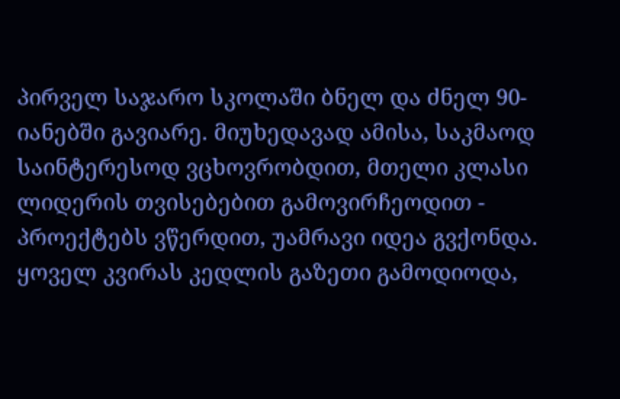პირველ საჯარო სკოლაში ბნელ და ძნელ 90-იანებში გავიარე. მიუხედავად ამისა, საკმაოდ საინტერესოდ ვცხოვრობდით, მთელი კლასი ლიდერის თვისებებით გამოვირჩეოდით - პროექტებს ვწერდით, უამრავი იდეა გვქონდა. ყოველ კვირას კედლის გაზეთი გამოდიოდა,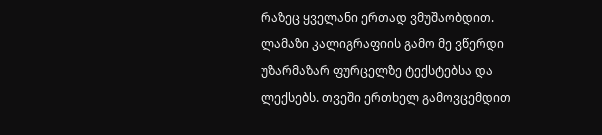რაზეც ყველანი ერთად ვმუშაობდით. ლამაზი კალიგრაფიის გამო მე ვწერდი უზარმაზარ ფურცელზე ტექსტებსა და ლექსებს. თვეში ერთხელ გამოვცემდით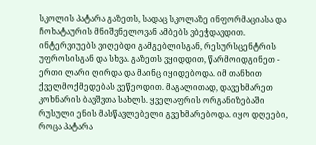სკოლის პატარა გაზეთს, სადაც სკოლაზე ინფორმაციასა და ჩოხატაურის მნიშვნელოვან ამბებს ვბეჭდავდით. ინტერვიუებს ვიღებდი გამგებლისგან, რესურსცენტრის უფროსისგან და სხვა. გაზეთს ვყიდდით, წარმოიდგინეთ - ერთი ლარი ღირდა და მაინც იყიდებოდა. იმ თანხით ქველმოქმედებას ვეწეოდით. მაგალითად, დავეხმარეთ კოხნარის ბავშვთა სახლს. ყველაფრის ორგანიზებაში რუსული ენის მასწავლებელი გვეხმარებოდა. იყო დღეები, როცა პატარა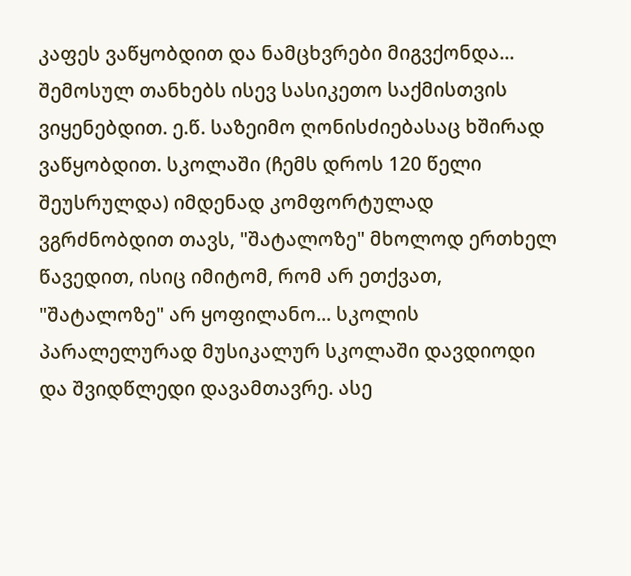კაფეს ვაწყობდით და ნამცხვრები მიგვქონდა... შემოსულ თანხებს ისევ სასიკეთო საქმისთვის ვიყენებდით. ე.წ. საზეიმო ღონისძიებასაც ხშირად ვაწყობდით. სკოლაში (ჩემს დროს 120 წელი შეუსრულდა) იმდენად კომფორტულად ვგრძნობდით თავს, "შატალოზე" მხოლოდ ერთხელ წავედით, ისიც იმიტომ, რომ არ ეთქვათ, "შატალოზე" არ ყოფილანო... სკოლის პარალელურად მუსიკალურ სკოლაში დავდიოდი და შვიდწლედი დავამთავრე. ასე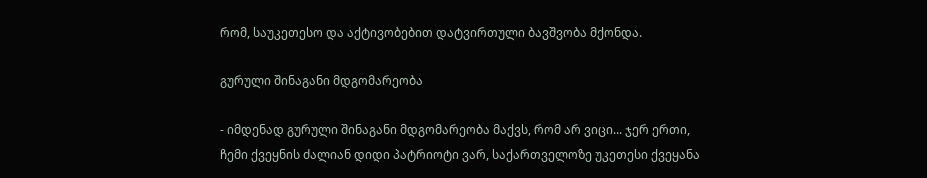რომ, საუკეთესო და აქტივობებით დატვირთული ბავშვობა მქონდა.

გურული შინაგანი მდგომარეობა

- იმდენად გურული შინაგანი მდგომარეობა მაქვს, რომ არ ვიცი... ჯერ ერთი, ჩემი ქვეყნის ძალიან დიდი პატრიოტი ვარ, საქართველოზე უკეთესი ქვეყანა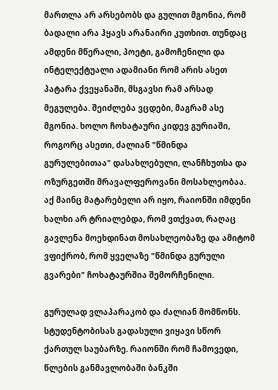მართლა არ არსებობს და გულით მგონია, რომ ბადალი არა ჰყავს არანაირი კუთხით. თუნდაც ამდენი მწერალი, პოეტი, გამოჩენილი და ინტელექტუალი ადამიანი რომ არის ასეთ პატარა ქვეყანაში, მსგავსი რამ არსად მეგულება. შეიძლება ვცდები, მაგრამ ასე მგონია. ხოლო ჩოხატაური კიდევ გურიაში, როგორც ასეთი, ძალიან "წმინდა გურულებითაა" დასახლებული, ლანჩხუთსა და ოზურგეთში მრავალფეროვანი მოსახლეობაა. აქ მაინც მატარებელი არ იყო, რაიონში იმდენი ხალხი არ ტრიალებდა, რომ ვთქვათ, რაღაც გავლენა მოეხდინათ მოსახლეობაზე და ამიტომ ვფიქრობ, რომ ყველაზე "წმინდა გურული გვარები" ჩოხატაურშია შემორჩენილი.

გურულად ვლაპარაკობ და ძალიან მომწონს. სტუდენტობისას გადასული ვიყავი სწორ ქართულ საუბარზე. რაიონში რომ ჩამოვედი, წლების განმავლობაში ბანკში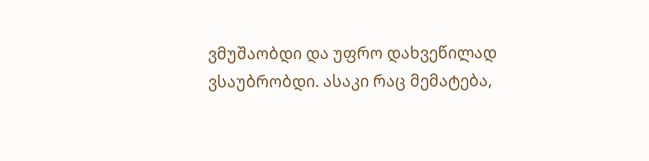ვმუშაობდი და უფრო დახვეწილად ვსაუბრობდი. ასაკი რაც მემატება,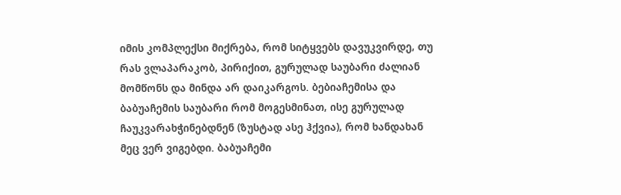იმის კომპლექსი მიქრება, რომ სიტყვებს დავუკვირდე, თუ რას ვლაპარაკობ, პირიქით, გურულად საუბარი ძალიან მომწონს და მინდა არ დაიკარგოს. ბებიაჩემისა და ბაბუაჩემის საუბარი რომ მოგესმინათ, ისე გურულად ჩაუკვარახჭინებდნენ (ზუსტად ასე ჰქვია), რომ ხანდახან მეც ვერ ვიგებდი. ბაბუაჩემი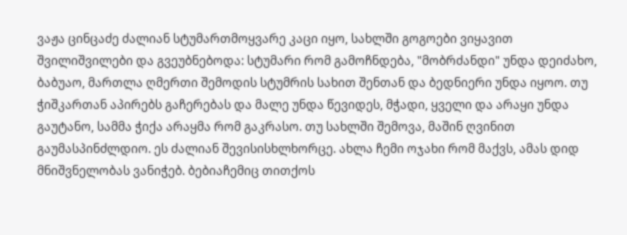ვაჟა ცინცაძე ძალიან სტუმართმოყვარე კაცი იყო, სახლში გოგოები ვიყავით შვილიშვილები და გვეუბნებოდა: სტუმარი რომ გამოჩნდება, "მობრძანდი" უნდა დეიძახო, ბაბუაო, მართლა ღმერთი შემოდის სტუმრის სახით შენთან და ბედნიერი უნდა იყოო. თუ ჭიშკართან აპირებს გაჩერებას და მალე უნდა წევიდეს, მჭადი, ყველი და არაყი უნდა გაუტანო, სამმა ჭიქა არაყმა რომ გაკრასო. თუ სახლში შემოვა, მაშინ ღვინით გაუმასპინძლდიო. ეს ძალიან შევისისხლხორცე. ახლა ჩემი ოჯახი რომ მაქვს, ამას დიდ მნიშვნელობას ვანიჭებ. ბებიაჩემიც თითქოს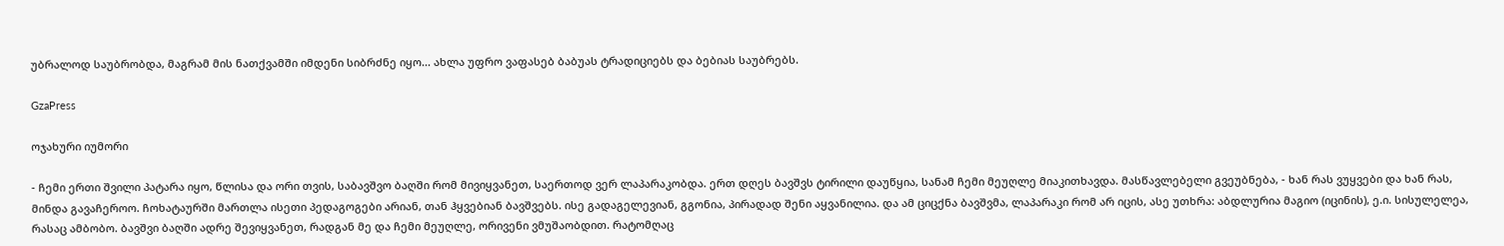უბრალოდ საუბრობდა, მაგრამ მის ნათქვამში იმდენი სიბრძნე იყო... ახლა უფრო ვაფასებ ბაბუას ტრადიციებს და ბებიას საუბრებს.

GzaPress

ოჯახური იუმორი

- ჩემი ერთი შვილი პატარა იყო, წლისა და ორი თვის, საბავშვო ბაღში რომ მივიყვანეთ, საერთოდ ვერ ლაპარაკობდა. ერთ დღეს ბავშვს ტირილი დაუწყია, სანამ ჩემი მეუღლე მიაკითხავდა. მასწავლებელი გვეუბნება, - ხან რას ვუყვები და ხან რას, მინდა გავაჩეროო. ჩოხატაურში მართლა ისეთი პედაგოგები არიან, თან ჰყვებიან ბავშვებს. ისე გადაგელევიან, გგონია, პირადად შენი აყვანილია. და ამ ციცქნა ბავშვმა, ლაპარაკი რომ არ იცის, ასე უთხრა: აბდლურია მაგიო (იცინის), ე.ი. სისულელეა, რასაც ამბობო. ბავშვი ბაღში ადრე შევიყვანეთ, რადგან მე და ჩემი მეუღლე, ორივენი ვმუშაობდით. რატომღაც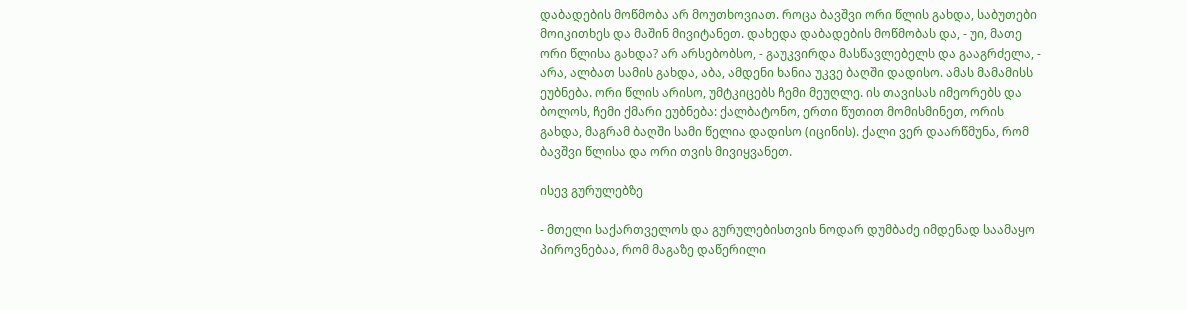დაბადების მოწმობა არ მოუთხოვიათ. როცა ბავშვი ორი წლის გახდა, საბუთები მოიკითხეს და მაშინ მივიტანეთ. დახედა დაბადების მოწმობას და, - უი, მათე ორი წლისა გახდა? არ არსებობსო, - გაუკვირდა მასწავლებელს და გააგრძელა, - არა, ალბათ სამის გახდა, აბა, ამდენი ხანია უკვე ბაღში დადისო. ამას მამამისს ეუბნება. ორი წლის არისო, უმტკიცებს ჩემი მეუღლე. ის თავისას იმეორებს და ბოლოს, ჩემი ქმარი ეუბნება: ქალბატონო, ერთი წუთით მომისმინეთ, ორის გახდა, მაგრამ ბაღში სამი წელია დადისო (იცინის). ქალი ვერ დაარწმუნა, რომ ბავშვი წლისა და ორი თვის მივიყვანეთ.

ისევ გურულებზე

- მთელი საქართველოს და გურულებისთვის ნოდარ დუმბაძე იმდენად საამაყო პიროვნებაა, რომ მაგაზე დაწერილი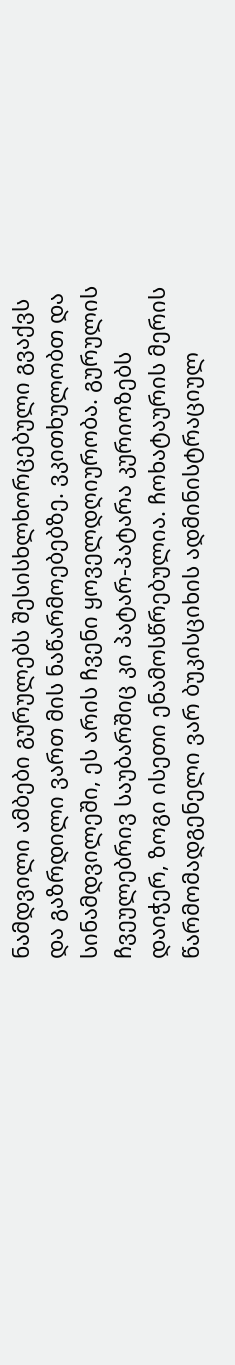ნამდვილი ამბები გურულებს შესისხლხორცებული გვაქვს და გაზრდილი ვართ მის ნაწარმოებებზე. ვკითხულობთ და სინამდვილეში, ეს არის ჩვენი ყოველდღიურობა. გურულის ჩვეულებრივ საუბარშიც კი პატარ-პატარა კურიოზებს დაიჭერ, ზოგი ისეთი ენამოსწრებულია. ჩოხატაურის მერის წარმომადგენელი ვარ ბუკისციხის ადმინისტრაციულ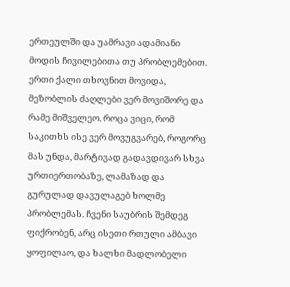ერთეულში და უამრავი ადამიანი მოდის ჩივილებითა თუ პრობლემებით. ერთი ქალი თხოვნით მოვიდა, მეზობლის ძაღლები ვერ მოვიშორე და რამე მიშველეო. როცა ვიცი, რომ საკითხს ისე ვერ მოვუგვარებ, როგორც მას უნდა, მარტივად გადავდივარ სხვა ურთიერთობაზე, ლამაზად და გურულად დავულაგებ ხოლმე პრობლემას. ჩვენი საუბრის შემდეგ ფიქრობენ, არც ისეთი რთული ამბავი ყოფილაო, და ხალხი მადლობელი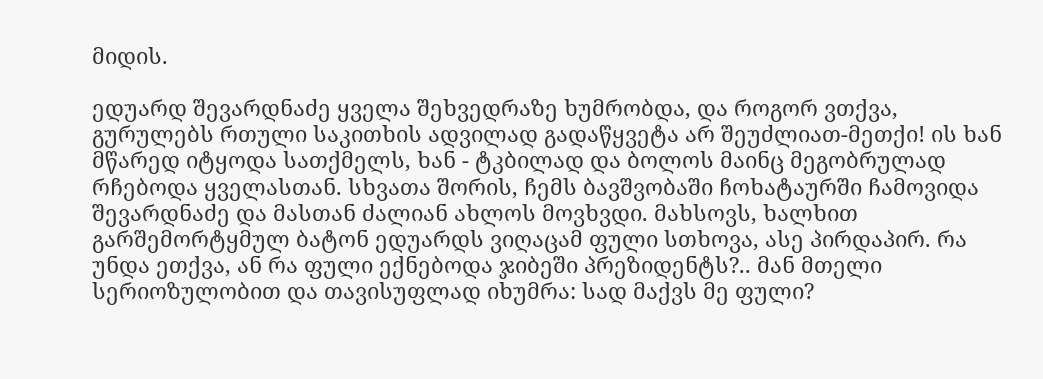მიდის.

ედუარდ შევარდნაძე ყველა შეხვედრაზე ხუმრობდა, და როგორ ვთქვა, გურულებს რთული საკითხის ადვილად გადაწყვეტა არ შეუძლიათ-მეთქი! ის ხან მწარედ იტყოდა სათქმელს, ხან - ტკბილად და ბოლოს მაინც მეგობრულად რჩებოდა ყველასთან. სხვათა შორის, ჩემს ბავშვობაში ჩოხატაურში ჩამოვიდა შევარდნაძე და მასთან ძალიან ახლოს მოვხვდი. მახსოვს, ხალხით გარშემორტყმულ ბატონ ედუარდს ვიღაცამ ფული სთხოვა, ასე პირდაპირ. რა უნდა ეთქვა, ან რა ფული ექნებოდა ჯიბეში პრეზიდენტს?.. მან მთელი სერიოზულობით და თავისუფლად იხუმრა: სად მაქვს მე ფული?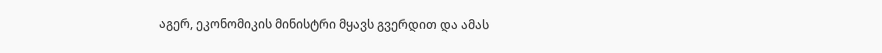აგერ, ეკონომიკის მინისტრი მყავს გვერდით და ამას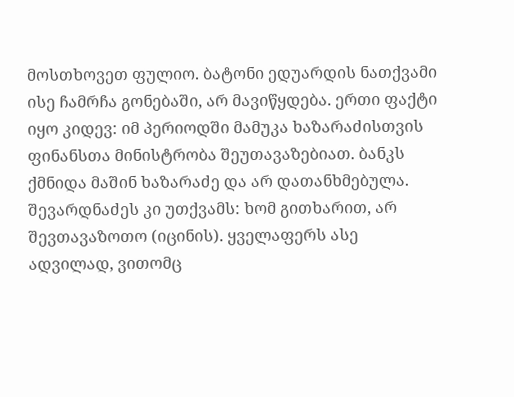მოსთხოვეთ ფულიო. ბატონი ედუარდის ნათქვამი ისე ჩამრჩა გონებაში, არ მავიწყდება. ერთი ფაქტი იყო კიდევ: იმ პერიოდში მამუკა ხაზარაძისთვის ფინანსთა მინისტრობა შეუთავაზებიათ. ბანკს ქმნიდა მაშინ ხაზარაძე და არ დათანხმებულა. შევარდნაძეს კი უთქვამს: ხომ გითხარით, არ შევთავაზოთო (იცინის). ყველაფერს ასე ადვილად, ვითომც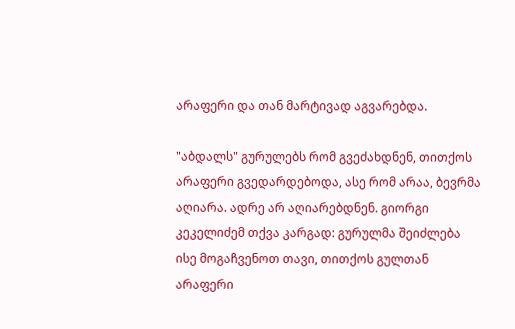არაფერი და თან მარტივად აგვარებდა.

"აბდალს" გურულებს რომ გვეძახდნენ, თითქოს არაფერი გვედარდებოდა, ასე რომ არაა, ბევრმა აღიარა. ადრე არ აღიარებდნენ. გიორგი კეკელიძემ თქვა კარგად: გურულმა შეიძლება ისე მოგაჩვენოთ თავი, თითქოს გულთან არაფერი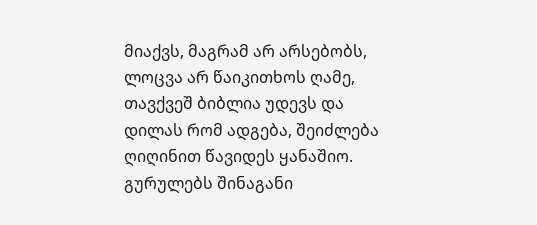მიაქვს, მაგრამ არ არსებობს, ლოცვა არ წაიკითხოს ღამე, თავქვეშ ბიბლია უდევს და დილას რომ ადგება, შეიძლება ღიღინით წავიდეს ყანაშიო. გურულებს შინაგანი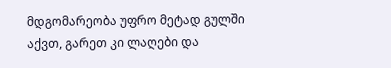მდგომარეობა უფრო მეტად გულში აქვთ, გარეთ კი ლაღები და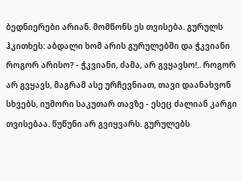ბედნიერები არიან. მომწონს ეს თვისება. გურულს ჰკითხეს: აბდალი ხომ არის გურულებში და ჭკვიანი როგორ არისო? - ჭკვიანი, ძამა, არ გვყავსო!.. როგორ არ გვყავს, მაგრამ ასე ურჩევნიათ, თავი დაანახვონ სხვებს, იუმორი საკუთარ თავზე - ესეც ძალიან კარგი თვისებაა. წუწუნი არ გვიყვარს. გურულებს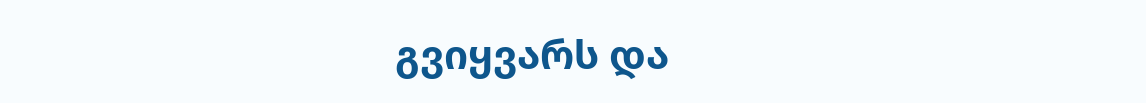გვიყვარს და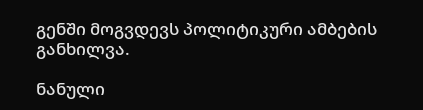გენში მოგვდევს პოლიტიკური ამბების განხილვა.

ნანული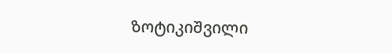ზოტიკიშვილი